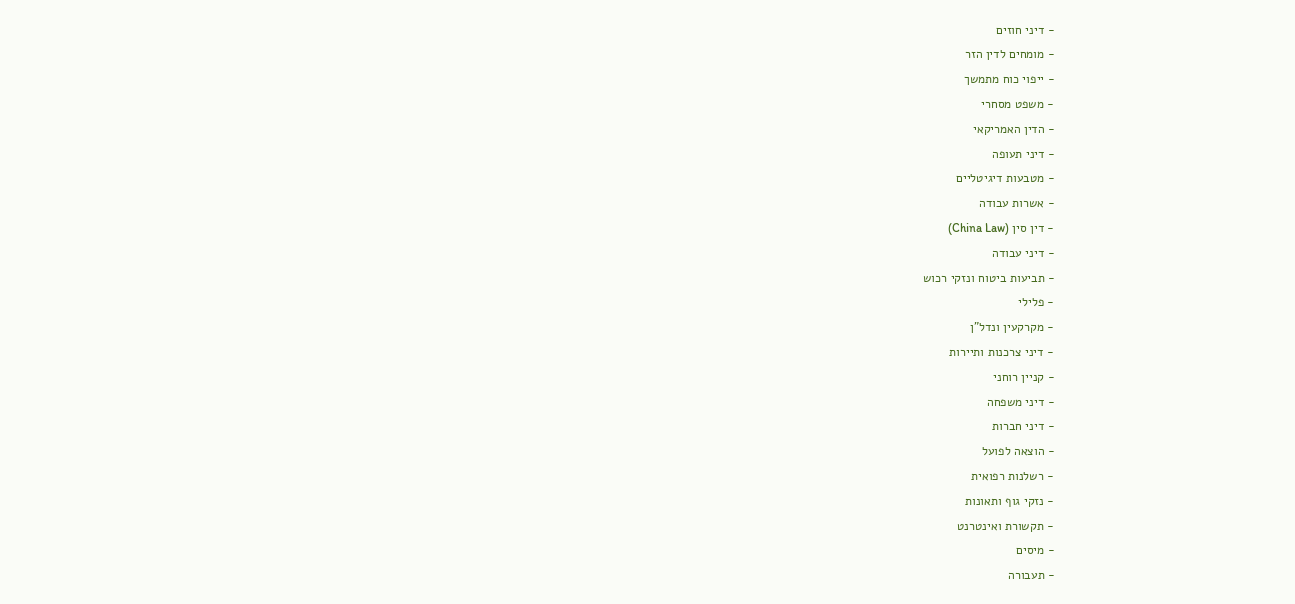- דיני חוזים
- מומחים לדין הזר
- ייפוי כוח מתמשך
- משפט מסחרי
- הדין האמריקאי
- דיני תעופה
- מטבעות דיגיטליים
- אשרות עבודה
- דין סין (China Law)
- דיני עבודה
- תביעות ביטוח ונזקי רכוש
- פלילי
- מקרקעין ונדל"ן
- דיני צרכנות ותיירות
- קניין רוחני
- דיני משפחה
- דיני חברות
- הוצאה לפועל
- רשלנות רפואית
- נזקי גוף ותאונות
- תקשורת ואינטרנט
- מיסים
- תעבורה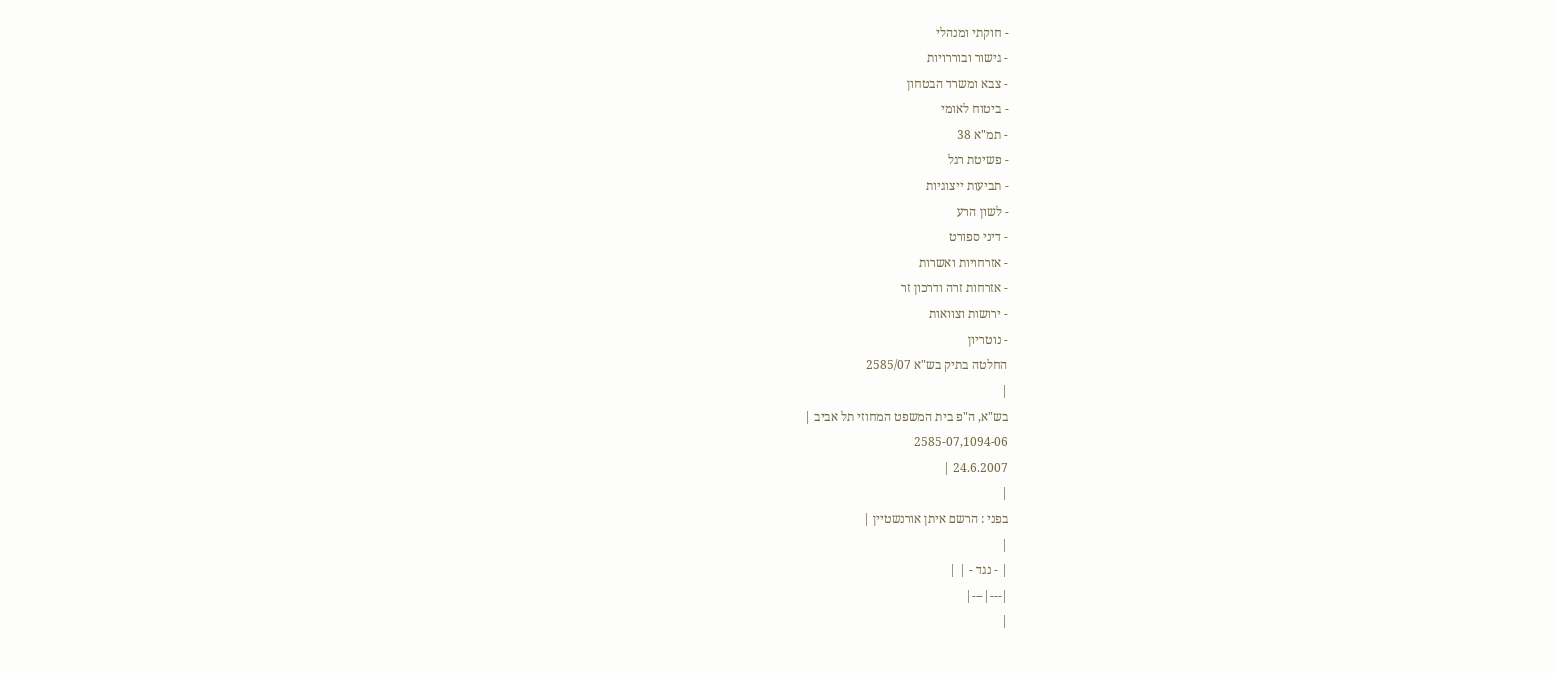- חוקתי ומנהלי
- גישור ובוררויות
- צבא ומשרד הבטחון
- ביטוח לאומי
- תמ"א 38
- פשיטת רגל
- תביעות ייצוגיות
- לשון הרע
- דיני ספורט
- אזרחויות ואשרות
- אזרחות זרה ודרכון זר
- ירושות וצוואות
- נוטריון
החלטה בתיק בש"א 2585/07
|
בש"א, ה"פ בית המשפט המחוזי תל אביב |
2585-07,1094-06
24.6.2007 |
|
בפני : הרשם איתן אורנשטיין |
|
| - נגד - | |
|---|---|
|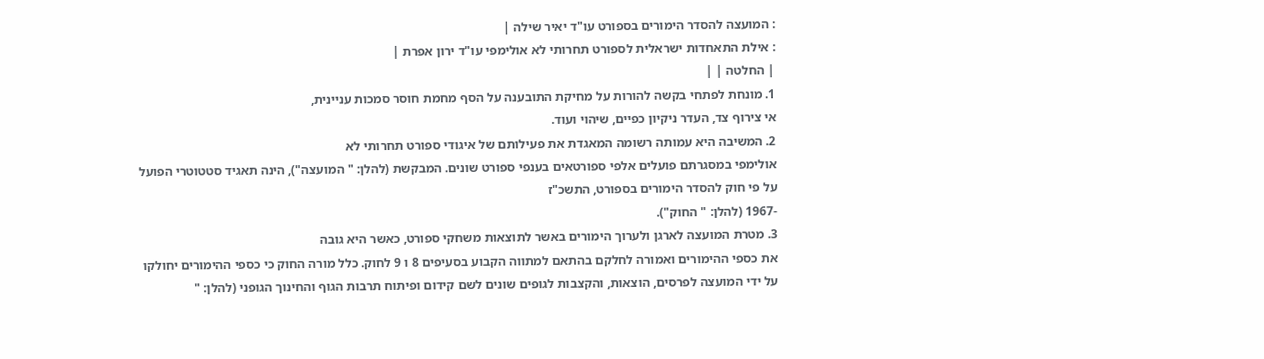: המועצה להסדר הימורים בספורט עו"ד יאיר שילה |
: אילת התאחדות ישראלית לספורט תחרותי לא אולימפי עו"ד ירון אפרת |
| החלטה | |
1. מונחת לפתחי בקשה להורות על מחיקת התובענה על הסף מחמת חוסר סמכות עניינית,
אי צירוף צד, העדר ניקיון כפיים, שיהוי ועוד.
2. המשיבה היא עמותה רשומה המאגדת את פעילותם של איגודי ספורט תחרותי לא
אולימפי במסגרתם פועלים אלפי ספורטאים בענפי ספורט שונים. המבקשת (להלן: " המועצה"), הינה תאגיד סטטוטרי הפועל על פי חוק להסדר הימורים בספורט, התשכ"ז
-1967 (להלן: " החוק").
3. מטרת המועצה לארגן ולערוך הימורים באשר לתוצאות משחקי ספורט, כאשר היא גובה
את כספי ההימורים ואמורה לחלקם בהתאם למתווה הקבוע בסעיפים 8 ו 9 לחוק. כלל מורה החוק כי כספי ההימורים יחולקו על ידי המועצה לפרסים, הוצאות, והקצבות לגופים שונים לשם קידום ופיתוח תרבות הגוף והחינוך הגופני (להלן: "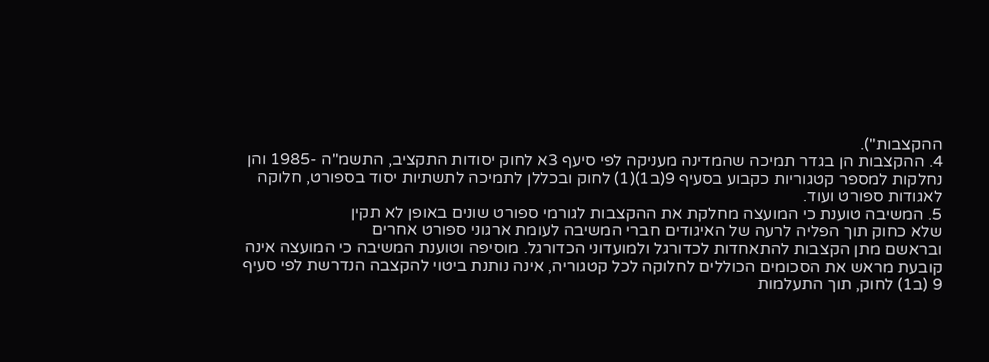ההקצבות").
4. ההקצבות הן בגדר תמיכה שהמדינה מעניקה לפי סיעף 3א לחוק יסודות התקציב, התשמ"ה -1985 והן נחלקות למספר קטגוריות כקבוע בסעיף 9(ב1)(1) לחוק ובכללן לתמיכה לתשתיות יסוד בספורט, חלוקה לאגודות ספורט ועוד.
5. המשיבה טוענת כי המועצה מחלקת את ההקצבות לגורמי ספורט שונים באופן לא תקין
שלא כחוק תוך הפליה לרעה של האיגודים חברי המשיבה לעומת ארגוני ספורט אחרים
ובראשם מתן הקצבות להתאחדות לכדורגל ולמועדוני הכדורגל. מוסיפה וטוענת המשיבה כי המועצה אינה קובעת מראש את הסכומים הכוללים לחלוקה לכל קטגוריה, אינה נותנת ביטוי להקצבה הנדרשת לפי סעיף 9 (ב1) לחוק, תוך התעלמות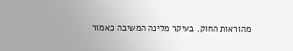מהוראות החוק. בעיקר מלינה המשיבה כאמור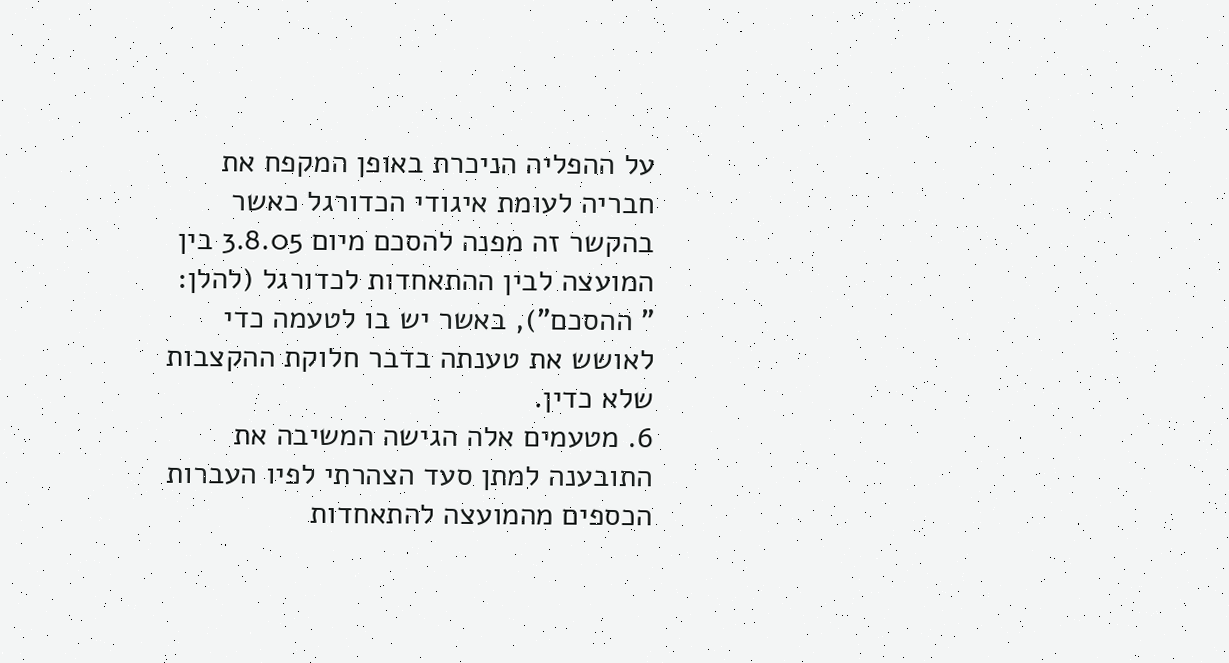על ההפליה הניכרת באופן המקפח את חבריה לעומת איגודי הכדורגל כאשר בהקשר זה מפנה להסכם מיום 3.8.05 בין המועצה לבין ההתאחדות לכדורגל (להלן: " ההסכם"), באשר יש בו לטעמה כדי לאושש את טענתה בדבר חלוקת ההקצבות שלא כדין.
6. מטעמים אלה הגישה המשיבה את התובענה למתן סעד הצהרתי לפיו העברות הכספים מהמועצה להתאחדות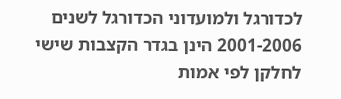לכדורגל ולמועדוני הכדורגל לשנים 2001-2006 הינן בגדר הקצבות שישי לחלקן לפי אמות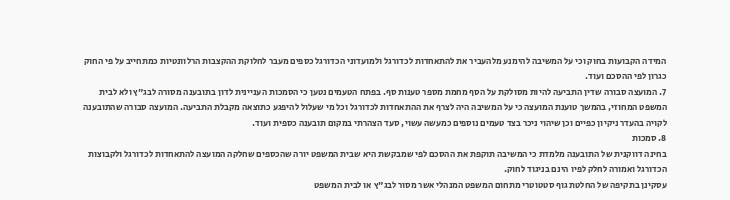המידה הקבועות בחוק וכי על המשיבה להימנע מלהעביר את להתאחדות לכדורגל ולמועדוני הכדורגל כספים מעבר לחלוקת ההקצבות הרלוונטיות כמתחייב על פי החוק כגרון לפי ההסכם ועוד.
7. המועצה סבורה שדין התביעה להיות מסולקת על הסף מחמת מספר טענות סף. בפתח הטעמים נטען כי הסמכות העניינית לדון בתובענה מסורה לבג"ץ ולא לבית המשפט המחוזי, בהמשך טוענת המועצה כי על המשיבה היה לצרף את ההתאחדות לכדורגל וכל מי שעלול להיפגע כתוצאה מקבלת התביעה. המועצה סבורה שהתובענה לקויה בהעדר ניקיון כפיים וכן שיהוי ניכר בצד טעמים נוספים כמעשה עשוי, סעד הצהרתי במקום תובענה כספית ועוד.
8. סמכות
בחינה דווקנית של התובענה מלמדת כי המשיבה תוקפת את ההסכם לפי שמבקשת היא שבית המשפט יורה שהכספים שחלקה המועצה להתאחדות לכדורגל ולקבוצות הכדורגל ואמורה לחלק לפיו הינם בניגוד לחוק.
עסקינן בתקיפה של החלטת גוף סטטוטרי מתחום המשפט המנהלי אשר מסור לבג"ץ או לבית המשפט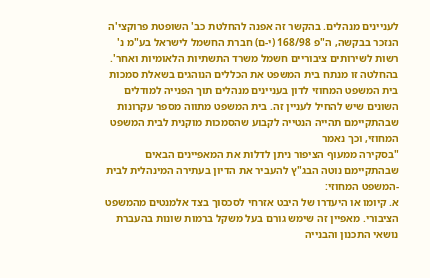לעניינים מנהלים. בהקשר זה אפנה להחלטת כב' השופטת פרוקצי'ה הנזכר בבקשה, ה"פ 168/98 (י-ם) חברת החשמל לישראל בע"מ נ' רשות לשירותים ציבוריים חשמל משרד התשתיות הלאומיות ואחר'. בהחלטה זו מנתח בית המשפט את הכללים הנוהגים בשאלת סמכות בית המשפט המחוזי לדון בעניינים מנהלים תוך הפנייה למודלים השונים שיש להחיל לעניין זה. בית המשפט מתווה מספר עקרונות שבהתקיימם תהייה הנטייה לקבוע שהסמכות מוקנית לבית המשפט המחוזי, וכך נאמר
"בסקירה ממעוף הציפור ניתן לדלות את המאפיינים הבאים שבהתקיימם נוטה הבג"ץ להעביר את הדיון בעתירה המינהלית לבית -המשפט המחוזי:
א. קיומו או היעדרו של היבט אזרחי לסכסוך בצד אלמנטים מהמשפט הציבורי. מאפיין זה שימש גורם בעל משקל ברמות שונות בהעברת נושאי התכנון והבנייה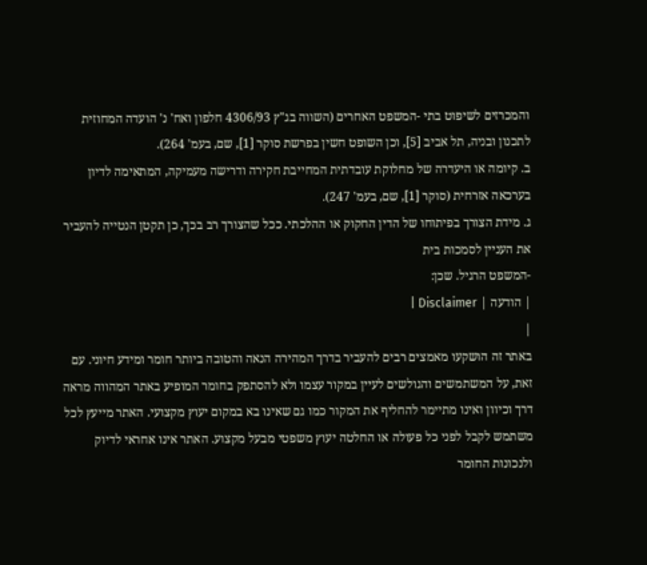והמכרזים לשיפוט בתי -המשפט האחרים (השווה בג"ץ 4306/93 חלפון ואח' נ' הועדה המחוזית לתכנון ובניה, תל אביב [5], וכן השופט חשין בפרשת סוקר [1], שם, בעמ' 264).
ב. קיומה או היעדרה של מחלוקת עובדתית המחייבת חקירה ודרישה מעמיקה, המתאימה לדיון בערכאה אזרחית (סוקר [1], שם, בעמ' 247).
ג. מידת הצורך בפיתוחו של הדין החקוק או ההלכתי. ככל שהצורך רב בכך, כן תקטן הנטייה להעביר את העניין לסמכות בית
-המשפט הרגיל. שכן:
| הודעה | Disclaimer |
|
באתר זה הושקעו מאמצים רבים להעביר בדרך המהירה הנאה והטובה ביותר חומר ומידע חיוני. עם זאת, על המשתמשים והגולשים לעיין במקור עצמו ולא להסתפק בחומר המופיע באתר המהווה מראה דרך וכיוון ואינו מתיימר להחליף את המקור כמו גם שאינו בא במקום יעוץ מקצועי. האתר מייעץ לכל משתמש לקבל לפני כל פעולה או החלטה יעוץ משפטי מבעל מקצוע. האתר אינו אחראי לדיוק ולנכונות החומר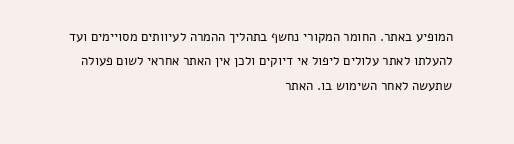המופיע באתר. החומר המקורי נחשף בתהליך ההמרה לעיוותים מסויימים ועד להעלתו לאתר עלולים ליפול אי דיוקים ולכן אין האתר אחראי לשום פעולה שתעשה לאחר השימוש בו. האתר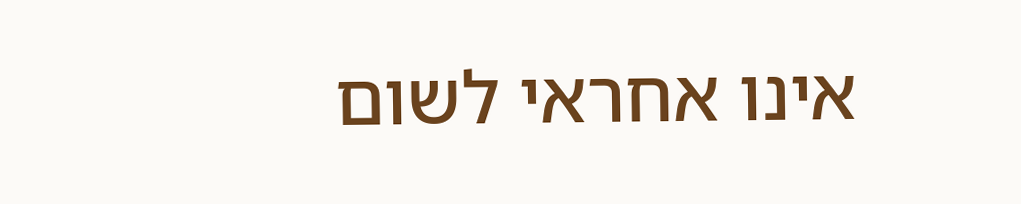אינו אחראי לשום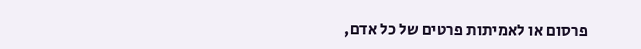פרסום או לאמיתות פרטים של כל אדם,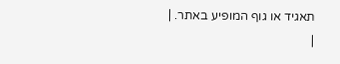תאגיד או גוף המופיע באתר. |
|